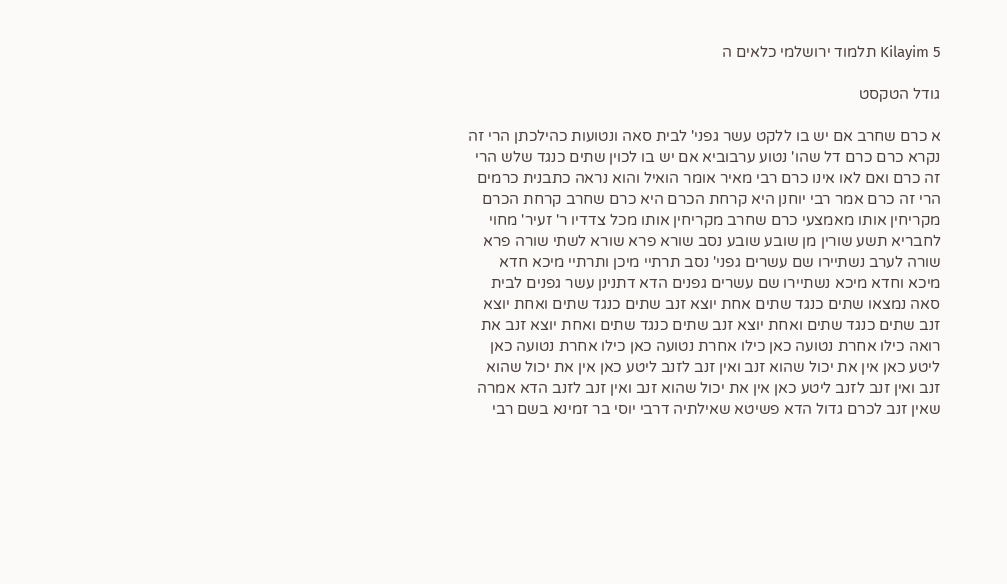Kilayim 5 תלמוד ירושלמי כלאים ה

גודל הטקסט

א כרם שחרב אם יש בו ללקט עשר גפני' לבית סאה ונטועות כהילכתן הרי זה נקרא כרם כרם דל שהו' נטוע ערבוביא אם יש בו לכוין שתים כנגד שלש הרי זה כרם ואם לאו אינו כרם רבי מאיר אומר הואיל והוא נראה כתבנית כרמים הרי זה כרם אמר רבי יוחנן היא קרחת הכרם היא כרם שחרב קרחת הכרם מקריחין אותו מאמצעי כרם שחרב מקריחין אותו מכל צדדיו ר' זעיר' מחוי לחבריא תשע שורין מן שובע שובע נסב שורא פרא שורא לשתי שורה פרא שורה לערב נשתיירו שם עשרים גפני' נסב תרתיי מיכן ותרתיי מיכא חדא מיכא וחדא מיכא נשתיירו שם עשרים גפנים הדא דתנינן עשר גפנים לבית סאה נמצאו שתים כנגד שתים אחת יוצא זנב שתים כנגד שתים ואחת יוצא זנב שתים כנגד שתים ואחת יוצא זנב שתים כנגד שתים ואחת יוצא זנב את רואה כילו אחרת נטועה כאן כילו אחרת נטועה כאן כילו אחרת נטועה כאן ליטע כאן אין את יכול שהוא זנב ואין זנב לזנב ליטע כאן אין את יכול שהוא זנב ואין זנב לזנב ליטע כאן אין את יכול שהוא זנב ואין זנב לזנב הדא אמרה שאין זנב לכרם גדול הדא פשיטא שאילתיה דרבי יוסי בר זמינא בשם רבי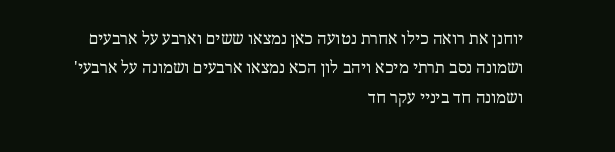יוחנן את רואה כילו אחרת נטועה כאן נמצאו ששים וארבע על ארבעים ושמונה נסב תרתי מיכא ויהב לון הכא נמצאו ארבעים ושמונה על ארבעי' ושמונה חד ביניי עקר חד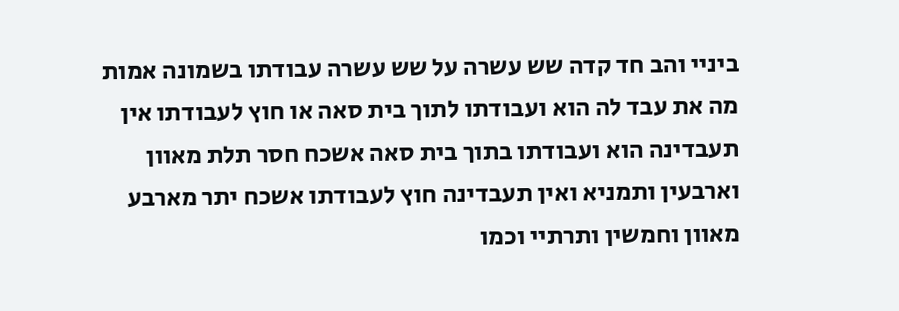ביניי והב חד קדה שש עשרה על שש עשרה עבודתו בשמונה אמות מה את עבד לה הוא ועבודתו לתוך בית סאה או חוץ לעבודתו אין תעבדינה הוא ועבודתו בתוך בית סאה אשכח חסר תלת מאוון וארבעין ותמניא ואין תעבדינה חוץ לעבודתו אשכח יתר מארבע מאוון וחמשין ותרתיי וכמו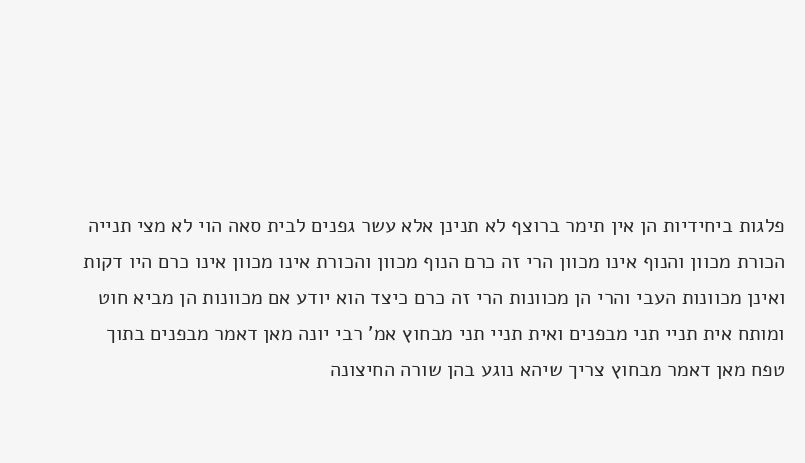פלגות ביחידיות הן אין תימר ברוצף לא תנינן אלא עשר גפנים לבית סאה הוי לא מצי תנייה הכורת מכוון והנוף אינו מכוון הרי זה כרם הנוף מכוון והכורת אינו מכוון אינו כרם היו דקות ואינן מכוונות העבי והרי הן מכוונות הרי זה כרם כיצד הוא יודע אם מכוונות הן מביא חוט ומותח אית תניי תני מבפנים ואית תניי תני מבחוץ אמ' רבי יונה מאן דאמר מבפנים בתוך טפח מאן דאמר מבחוץ צריך שיהא נוגע בהן שורה החיצונה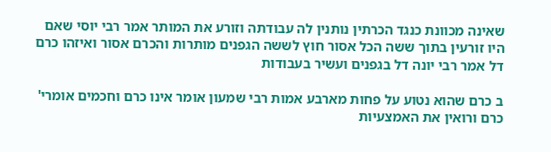שאינה מכוונת כנגד הכרתין נותנין לה עבודתה וזורע את המותר אמר רבי יוסי שאם היו זורעין בתוך ששה הכל אסור חוץ לששה הגפנים מותרות והכרם אסור ואיזהו כרם דל אמר רבי יונה דל בגפנים ועשיר בעבודות

ב כרם שהוא נטוע על פחות מארבע אמות רבי שמעון אומר אינו כרם וחכמים אומרי' כרם ורואין את האמצעיות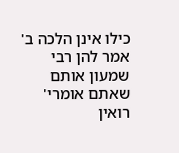כילו אינן הלכה ב' אמר להן רבי שמעון אותם שאתם אומרי' רואין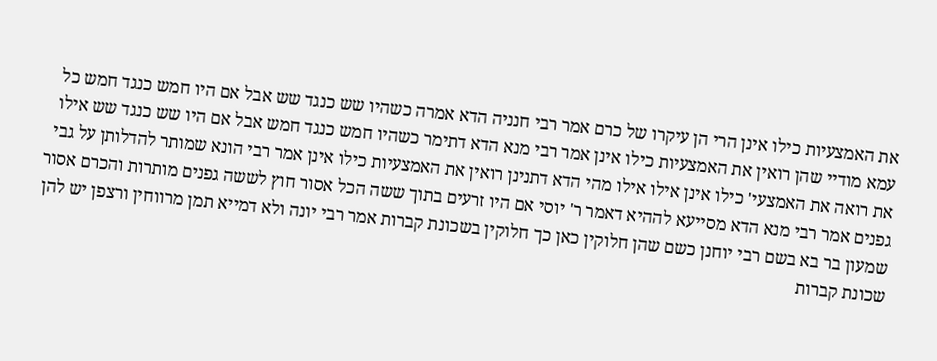את האמצעיות כילו אינן הרי הן עיקרו של כרם אמר רבי חנניה הדא אמרה כשהיו שש כנגד שש אבל אם היו חמש כנגד חמש כל עמא מודיי שהן רואין את האמצעיות כילו אינן אמר רבי מנא הדא דתימר כשהיו חמש כנגד חמש אבל אם היו שש כנגד שש אילו את רואה את האמצעי' כילו אינן אילו אילו מהי הדא דתנינן רואין את האמצעיות כילו אינן אמר רבי הונא שמותר להדלותן על גבי גפנים אמר רבי מנא הדא מסייעא לההיא דאמר ר' יוסי אם היו זרעים בתוך ששה הכל אסור חוץ לששה גפנים מותרות והכרם אסור שמעון בר בא בשם רבי יוחנן כשם שהן חלוקין כאן כך חלוקין בשכונת קברות אמר רבי יונה ולא דמייא תמן מרווחין ורצפן יש להן שכונת קברות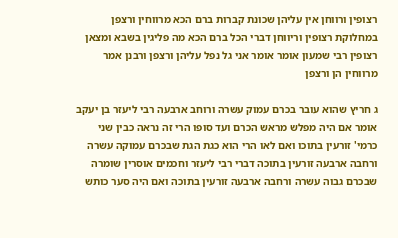רצופין ורווחן אין עליהן שכונת קברות ברם הכא מרווחין ורצפן במחלוקת רצופין וריווחן דברי הכל ברם הכא מה פליגין בשבא ומצאן רצופין רבי שמעון אומר אומר אני גל נפל עליהן ורצפן ורבנן אמר מרווחין הן ורצפן

ג חריץ שהוא עובר בכרם עמוק עשרה ורוחב ארבעה רבי ליעזר בן יעקב אומר אם היה מפלש מראש הכרם ועד סופו הרי זה נראה כבין שני כרמי' זורעין בתוכו ואם לאו הרי הוא כגת הגת שבכרם עמוקה עשרה ורחבה ארבעה זורעין בתוכה דברי רבי ליעזר וחכמים אוסרין שומרה שבכרם גבוה עשרה ורחבה ארבעה זורעין בתוכה ואם היה סער כותש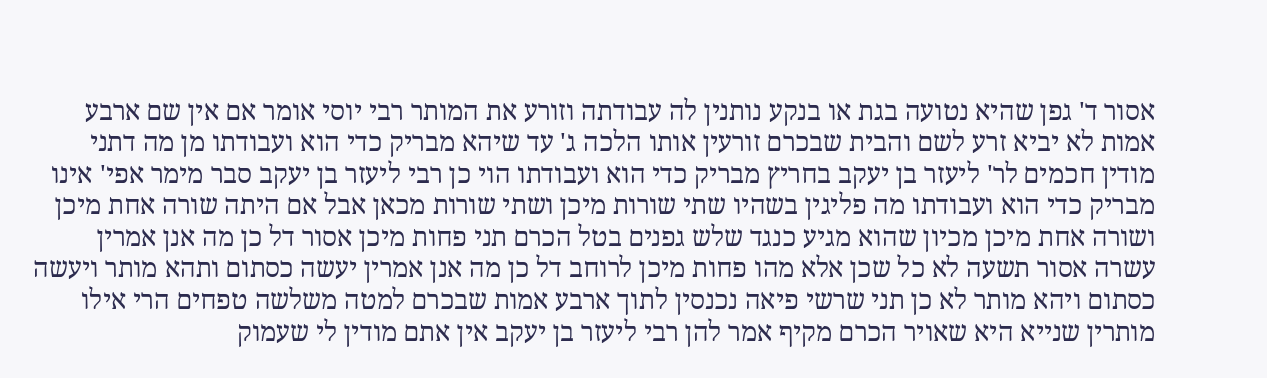אסור ד' גפן שהיא נטועה בגת או בנקע נותנין לה עבודתה וזורע את המותר רבי יוסי אומר אם אין שם ארבע אמות לא יביא זרע לשם והבית שבכרם זורעין אותו הלכה ג' עד שיהא מבריק כדי הוא ועבודתו מן מה דתני מודין חכמים לר' ליעזר בן יעקב בחריץ מבריק כדי הוא ועבודתו הוי כן רבי ליעזר בן יעקב סבר מימר אפי' אינו מבריק כדי הוא ועבודתו מה פליגין בשהיו שתי שורות מיכן ושתי שורות מכאן אבל אם היתה שורה אחת מיכן ושורה אחת מיכן מכיון שהוא מגיע כנגד שלש גפנים בטל הכרם תני פחות מיכן אסור דל כן מה אנן אמרין עשרה אסור תשעה לא כל שכן אלא מהו פחות מיכן לרוחב דל כן מה אנן אמרין יעשה כסתום ותהא מותר ויעשה כסתום ויהא מותר לא כן תני שרשי פיאה נכנסין לתוך ארבע אמות שבכרם למטה משלשה טפחים הרי אילו מותרין שנייא היא שאויר הכרם מקיף אמר להן רבי ליעזר בן יעקב אין אתם מודין לי שעמוק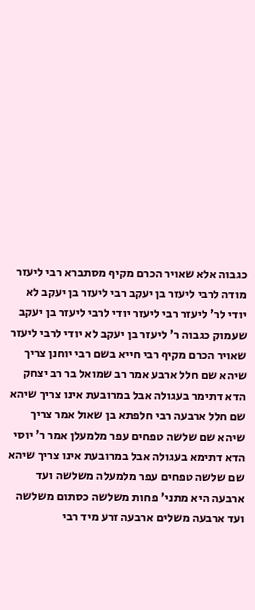כגבוה אלא שאויר הכרם מקיף מסתברא רבי ליעזר מודה לרבי ליעזר בן יעקב רבי ליעזר בן יעקב לא יודי לר' ליעזר רבי ליעזר יודי לרבי ליעזר בן יעקב שעמוק כגבוה ר' ליעזר בן יעקב לא יודי לרבי ליעזר שאויר הכרם מקיף רבי חייא בשם רבי יוחנן צריך שיהא שם חלל ארבע אמר רב שמואל בר רב יצחק הדא דתימר בעגולה אבל במרובעת אינו צריך שיהא שם חלל ארבעה רבי חלפתא בן שאול אמר צריך שיהא שם שלשה טפחים עפר מלמעלן אמר ר' יוסי הדא דתימא בעגולה אבל במרובעת אינו צריך שיהא שם שלשה טפחים עפר מלמעלה משלשה ועד ארבעה היא מתני' פחות משלשה כסתום משלשה ועד ארבעה משלים ארבעה זרע מיד רבי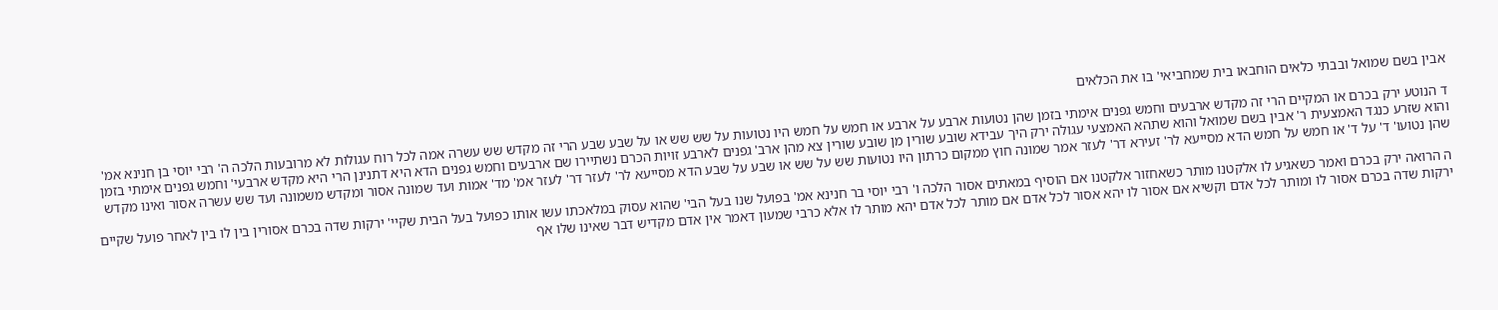אבין בשם שמואל ובבתי כלאים הוחבאו בית שמחביאי' בו את הכלאים

ד הנוטע ירק בכרם או המקיים הרי זה מקדש ארבעים וחמש גפנים אימתי בזמן שהן נטועות ארבע על ארבע או חמש על חמש היו נטועות על שש שש או על שבע שבע הרי זה מקדש שש עשרה אמה לכל רוח עגולות לא מרובעות הלכה ה' רבי יוסי בן חנינא אמ' והוא שזרע כנגד האמצעית ר' אבין בשם שמואל והוא שתהא האמצעי עגולה ירק היך עבידא שובע שורין מן שובע שורין צא מהן ארב' גפנים לארבע זויות הכרם נשתיירו שם ארבעים וחמש גפנים הדא היא דתנינן הרי היא מקדש ארבעי' וחמש גפנים אימתי בזמן שהן נטועו' ד' על ד' או חמש על חמש הדא מסייעא לר' זעירא דר' לעזר אמר שמונה חוץ ממקום כרתון היו נטועות שש על שש או שבע על שבע הדא מסייעא לר' לעזר דר' לעזר אמ' מד' אמות ועד שמונה אסור ומקדש משמונה ועד שש עשרה אסור ואינו מקדש

ה הרואה ירק בכרם ואמר כשאגיע לו אלקטנו מותר כשאחזור אלקטנו אם הוסיף במאתים אסור הלכה ו' רבי יוסי בר חנינא אמ' בפועל שנו בעל הבי' שהוא עסוק במלאכתו עשו אותו כפועל בעל הבית שקיי' ירקות שדה בכרם אסורין בין לו בין לאחר פועל שקיים ירקות שדה בכרם אסור לו ומותר לכל אדם וקשיא אם אסור לו יהא אסור לכל אדם אם מותר לכל אדם יהא מותר לו אלא כרבי שמעון דאמר אין אדם מקדיש דבר שאינו שלו אף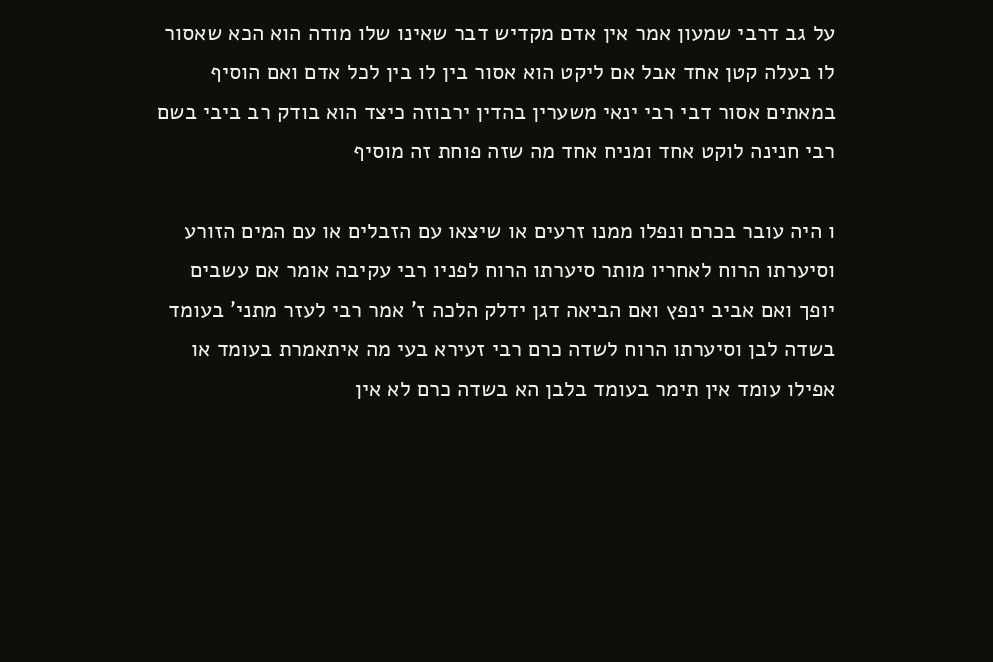על גב דרבי שמעון אמר אין אדם מקדיש דבר שאינו שלו מודה הוא הכא שאסור לו בעלה קטן אחד אבל אם ליקט הוא אסור בין לו בין לכל אדם ואם הוסיף במאתים אסור דבי רבי ינאי משערין בהדין ירבוזה כיצד הוא בודק רב ביבי בשם רבי חנינה לוקט אחד ומניח אחד מה שזה פוחת זה מוסיף

ו היה עובר בכרם ונפלו ממנו זרעים או שיצאו עם הזבלים או עם המים הזורע וסיערתו הרוח לאחריו מותר סיערתו הרוח לפניו רבי עקיבה אומר אם עשבים יופך ואם אביב ינפץ ואם הביאה דגן ידלק הלכה ז' אמר רבי לעזר מתני' בעומד בשדה לבן וסיערתו הרוח לשדה כרם רבי זעירא בעי מה איתאמרת בעומד או אפילו עומד אין תימר בעומד בלבן הא בשדה כרם לא אין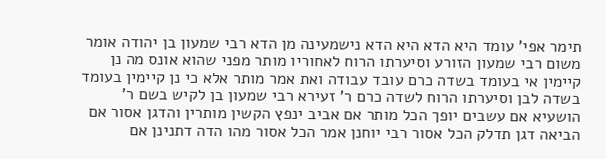תימר אפי' עומד היא הדא היא הדא נישמעינה מן הדא רבי שמעון בן יהודה אומר משום רבי שמעון הזורע וסיערתו הרוח לאחוריו מותר מפני שהוא אונס מה נן קיימין אי בעומד בשדה כרם עובד עבודה ואת אמר מותר אלא כי נן קיימין בעומד בשדה לבן וסיערתו הרוח לשדה כרם ר' זעירא רבי שמעון בן לקיש בשם ר' הושעיא אם עשבים יופך הכל מותר אם אביב ינפץ הקשין מותרין והדגן אסור אם הביאה דגן תדלק הכל אסור רבי יוחנן אמר הכל אסור מהו הדה דתנינן אם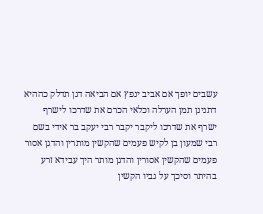עשבים יופך אם אביב ינפץ אם הביאה דגן תדלק כההיא דתנינן תמן הערלה וכלאי הכרם את שדרכו לישרף ישרף את שדרכו ליקבר יקבר רבי יעקב בר אידי בשם רבי שמעון בן לקיש פעמים שהקשין מותרין והדגן אסור פעמים שהקשין אסורין והדגן מותר היך עבידא זרע בהיתר וסיכך על גביו הקשין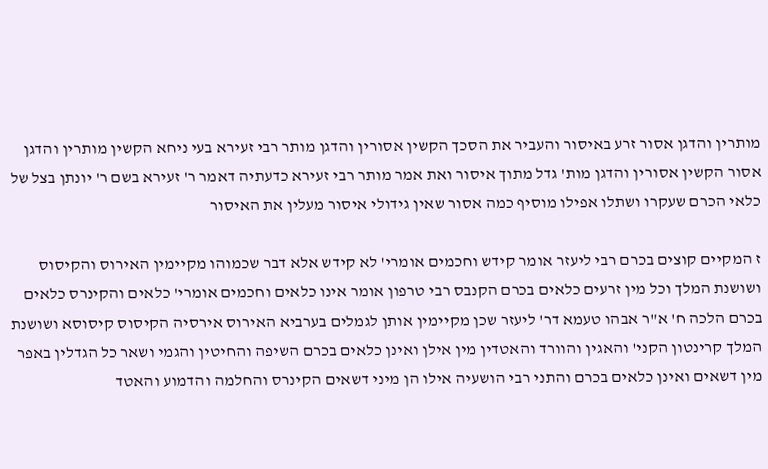מותרין והדגן אסור זרע באיסור והעביר את הסכך הקשין אסורין והדגן מותר רבי זעירא בעי ניחא הקשין מותרין והדגן אסור הקשין אסורין והדגן מות' גדל מתוך איסור ואת אמר מותר רבי זעירא כדעתיה דאמר ר' זעירא בשם ר' יונתן בצל של כלאי הכרם שעקרו ושתלו אפילו מוסיף כמה אסור שאין גידולי איסור מעלין את האיסור

ז המקיים קוצים בכרם רבי ליעזר אומר קידש וחכמים אומרי' לא קידש אלא דבר שכמוהו מקיימין האירוס והקיסוס ושושנת המלך וכל מין זרעים כלאים בכרם הקנבס רבי טרפון אומר אינו כלאים וחכמים אומרי' כלאים והקינרס כלאים בכרם הלכה ח' א"ר אבהו טעמא דר' ליעזר שכן מקיימין אותן לגמלים בערביא האירוס אירסיה הקיסוס קיסוסא ושושנת המלך קרינטון הקני' והאגין והוורד והאטדין מין אילן ואינן כלאים בכרם השיפה והחיטין והגמי ושאר כל הגדלין באפר מין דשאים ואינן כלאים בכרם והתני רבי הושעיה אילו הן מיני דשאים הקינרס והחלמה והדמוע והאטד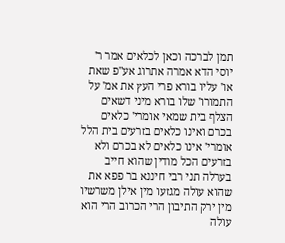תמן לברכה וכאן לכלאים אמר ר' יוסי הדא אמרה אתרוג אע"פ שאת או' עליו בורא פרי העץ את אמ' על התמורו' שלו בורא מיני דשאים הצלף בית שמאי אומרי' כלאים בכרם ואינו כלאים בזרעים בית הלל אומרי' אינו כלאים לא בכרם ולא בזרעים הכל מודין שהוא חייב בערלה תני רבי חיננא בר פפא את שהוא עולה מגזעו מין אילן משרשיו מין ירק התיבון הרי הכרוב הרי הוא עולה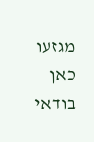מגזעו כאן בודאי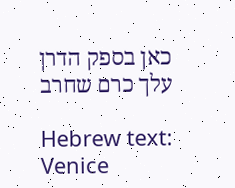כאן בספק הדרן עלך כרם שחרב

Hebrew text: Venice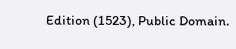Edition (1523), Public Domain.